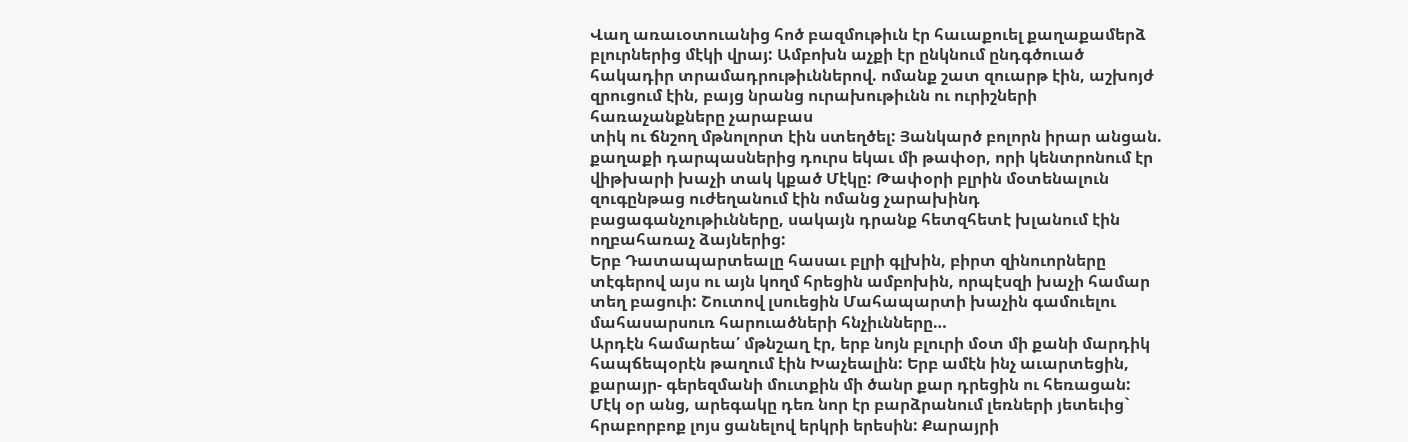Վաղ առաւօտուանից հոծ բազմութիւն էր հաւաքուել քաղաքամերձ բլուրներից մէկի վրայ: Ամբոխն աչքի էր ընկնում ընդգծուած հակադիր տրամադրութիւններով. ոմանք շատ զուարթ էին, աշխոյժ զրուցում էին, բայց նրանց ուրախութիւնն ու ուրիշների հառաչանքները չարաբաս
տիկ ու ճնշող մթնոլորտ էին ստեղծել: Յանկարծ բոլորն իրար անցան. քաղաքի դարպասներից դուրս եկաւ մի թափօր, որի կենտրոնում էր վիթխարի խաչի տակ կքած Մէկը: Թափօրի բլրին մօտենալուն զուգընթաց ուժեղանում էին ոմանց չարախինդ բացագանչութիւնները, սակայն դրանք հետզհետէ խլանում էին ողբահառաչ ձայներից:
Երբ Դատապարտեալը հասաւ բլրի գլխին, բիրտ զինուորները տէգերով այս ու այն կողմ հրեցին ամբոխին, որպէսզի խաչի համար տեղ բացուի: Շուտով լսուեցին Մահապարտի խաչին գամուելու մահասարսուռ հարուածների հնչիւնները…
Արդէն համարեա՛ մթնշաղ էր, երբ նոյն բլուրի մօտ մի քանի մարդիկ հապճեպօրէն թաղում էին Խաչեալին: Երբ ամէն ինչ աւարտեցին, քարայր- գերեզմանի մուտքին մի ծանր քար դրեցին ու հեռացան:
Մէկ օր անց, արեգակը դեռ նոր էր բարձրանում լեռների յետեւից` հրաբորբոք լոյս ցանելով երկրի երեսին: Քարայրի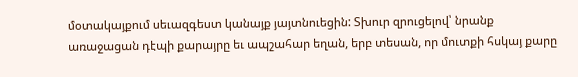մօտակայքում սեւազգեստ կանայք յայտնուեցին: Տխուր զրուցելով՝ նրանք առաջացան դէպի քարայրը եւ ապշահար եղան, երբ տեսան, որ մուտքի հսկայ քարը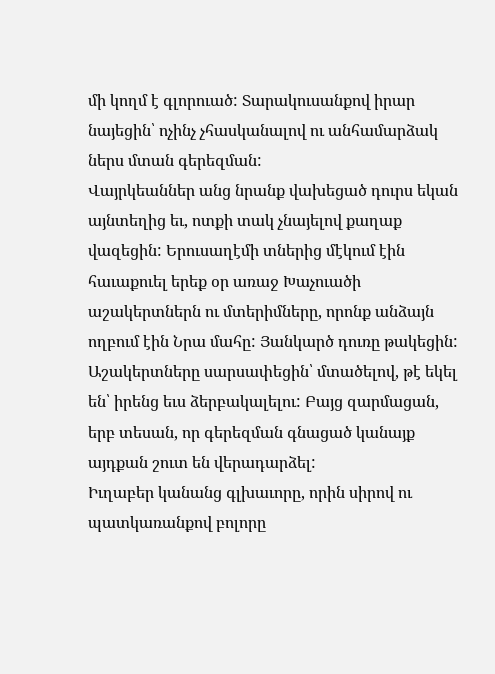մի կողմ է գլորուած: Տարակուսանքով իրար նայեցին՝ ոչինչ չհասկանալով ու անհամարձակ ներս մտան գերեզման:
Վայրկեաններ անց նրանք վախեցած դուրս եկան այնտեղից եւ, ոտքի տակ չնայելով քաղաք վազեցին: Երուսաղէմի տներից մէկում էին հաւաքուել երեք օր առաջ Խաչուածի աշակերտներն ու մտերիմները, որոնք անձայն ողբում էին Նրա մահը: Յանկարծ դուռը թակեցին:
Աշակերտները սարսափեցին՝ մտածելով, թէ եկել են՝ իրենց եւս ձերբակալելու: Բայց զարմացան, երբ տեսան, որ գերեզման գնացած կանայք այդքան շուտ են վերադարձել:
Իւղաբեր կանանց գլխաւորը, որին սիրով ու պատկառանքով բոլորը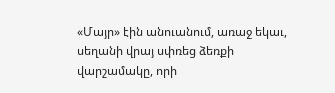«Մայր» էին անուանում, առաջ եկաւ, սեղանի վրայ սփռեց ձեռքի վարշամակը, որի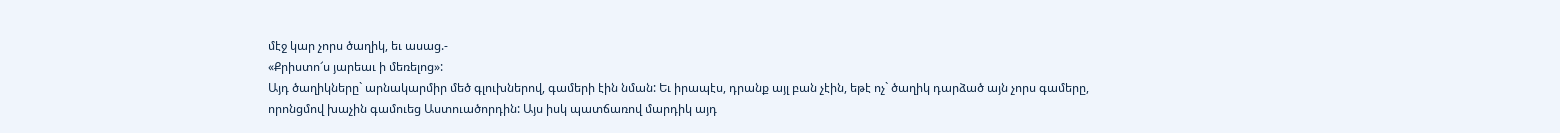մէջ կար չորս ծաղիկ, եւ ասաց.-
«Քրիստո՜ս յարեաւ ի մեռելոց»:
Այդ ծաղիկները` արնակարմիր մեծ գլուխներով, գամերի էին նման: Եւ իրապէս, դրանք այլ բան չէին, եթէ ոչ` ծաղիկ դարձած այն չորս գամերը, որոնցմով խաչին գամուեց Աստուածորդին: Այս իսկ պատճառով մարդիկ այդ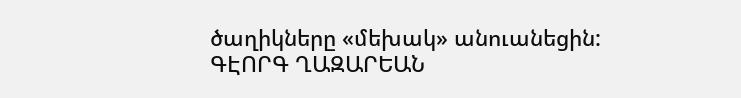ծաղիկները «մեխակ» անուանեցին:
ԳԷՈՐԳ ՂԱԶԱՐԵԱՆ